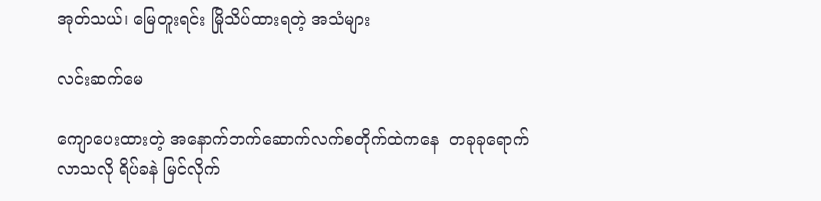အုတ်သယ်၊ မြေတူးရင်း မြိုသိပ်ထားရတဲ့ အသံများ

လင်းဆက်မေ

ကျောပေးထားတဲ့ အနောက်ဘက်ဆောက်လက်စတိုက်ထဲကနေ  တခုခုရောက်လာသလို ရိပ်ခနဲ မြင်လိုက်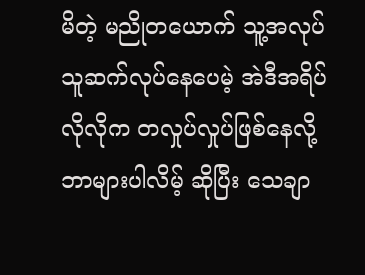မိတဲ့ မညိုတယောက် သူ့အလုပ်သူဆက်လုပ်နေပေမဲ့ အဲဒီအရိပ်လိုလိုက တလှုပ်လှုပ်ဖြစ်နေလို့ ဘာများပါလိမ့် ဆိုပြီး သေချာ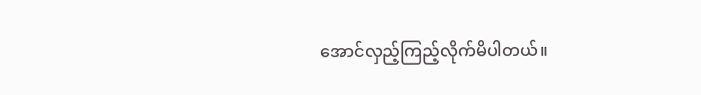အောင်လှည့်ကြည့်လိုက်မိပါတယ်။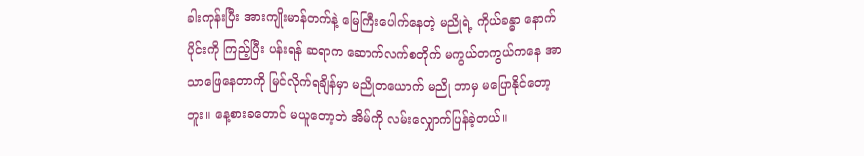ခါးကုန်းပြီး အားကျိုးမာန်တက်နဲ့ မြေကြီးပေါက်နေတဲ့ မညိုရဲ့ ကိုယ်ခန္ဓာ နောက်ပိုင်းကို ကြည့်ပြီး ပန်းရန် ဆရာက ဆောက်လက်စတိုက် မကွယ်တကွယ်ကနေ အာသာဖြေနေတာကို မြင်လိုက်ရချိန်မှာ မညိုတယောက် မညို ဘာမှ မပြောနိုင်တော့ဘူး။ နေ့စားခတောင် မယူတော့ဘဲ အိမ်ကို လမ်းလျှောက်ပြန်ခဲ့တယ်။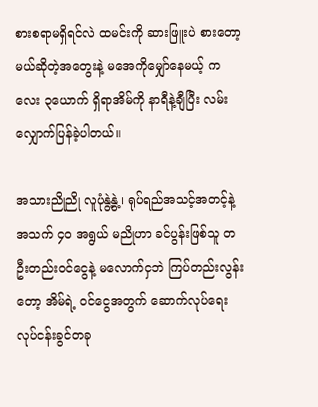စားစရာမရှိရင်လဲ ထမင်းကို ဆားဖြူးပဲ စားတော့မယ်ဆိုတဲ့အတွေးနဲ့ မအေကိုမျှော်နေမယ့် ကလေး ၃ယောက် ရှိရာအိမ်ကို နာရီနဲ့ချီပြီး လမ်းလျှောက်ပြန်ခဲ့ပါတယ်။

အသားညိုညို လူပုံနွဲ့နွဲ့၊ ရုပ်ရည်အသင့်အတင့်နဲ့ အသက် ၄၀ အရွယ် မညိုဟာ ခင်ပွန်းဖြစ်သူ တဦးတည်းဝင်ငွေနဲ့ မလောက်ငှဘဲ ကြပ်တည်းလွန်းတော့ အိမ်ရဲ့ ဝင်ငွေအတွက် ဆောက်လုပ်ရေး လုပ်ငန်းခွင်တခု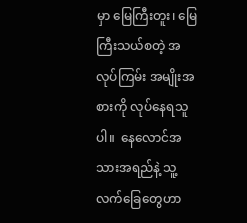မှာ မြေကြီးတူး၊ မြေကြီးသယ်စတဲ့ အလုပ်ကြမ်း အမျိုးအစားကို လုပ်နေရသူပါ။  နေလောင်အသားအရည်နဲ့ သူ့လက်ခြေတွေဟာ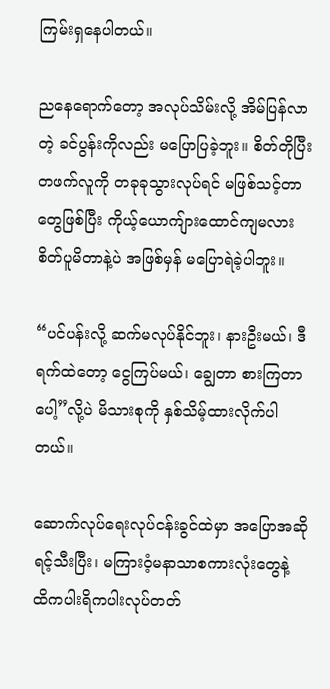ကြမ်းရှနေပါတယ်။

ညနေရောက်တော့ အလုပ်သိမ်းလို့ အိမ်ပြန်လာတဲ့ ခင်ပွန်းကိုလည်း မပြောပြခဲ့ဘူး။ စိတ်တိုပြီး  တဖက်လူကို တခုခုသွားလုပ်ရင် မဖြစ်သင့်တာတွေဖြစ်ပြီး ကိုယ့်ယောကျ်ားထောင်ကျမလား စိတ်ပူမိတာနဲ့ပဲ အဖြစ်မှန် မပြောရဲခဲ့ပါဘူး။

“ပင်ပန်းလို့ ဆက်မလုပ်နိုင်ဘူး၊ နားဦးမယ်၊ ဒီရက်ထဲတော့ ငွေကြပ်မယ်၊ ချွေတာ စားကြတာပေါ့”လို့ပဲ မိသားစုကို နှစ်သိမ့်ထားလိုက်ပါတယ်။

ဆောက်လုပ်ရေးလုပ်ငန်းခွင်ထဲမှာ အပြောအဆိုရင့်သီးပြီး၊ မကြားဝံ့မနာသာစကားလုံးတွေနဲ့ ထိကပါးရိကပါးလုပ်တတ်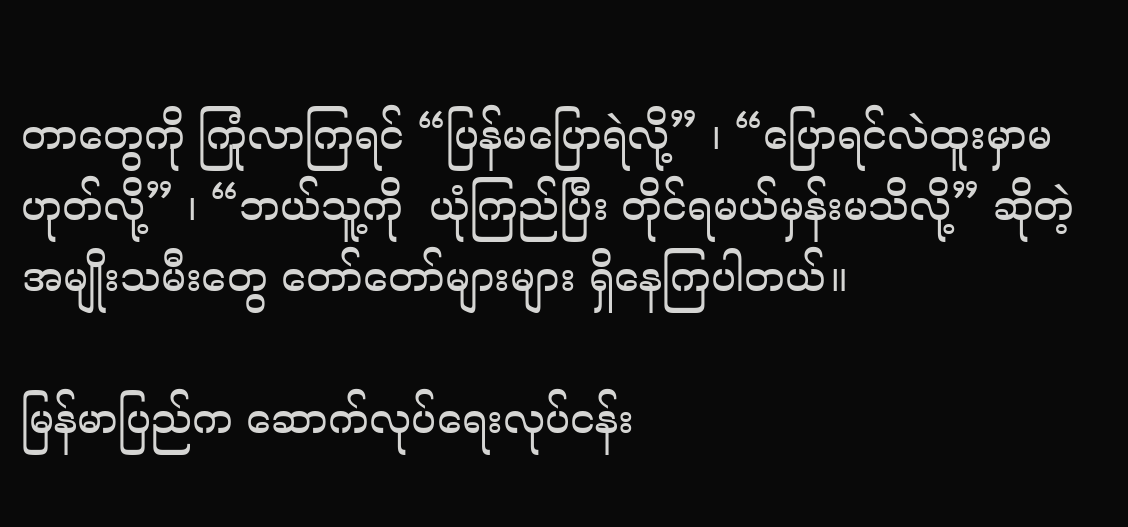တာတွေကို ကြုံလာကြရင် “ပြန်မပြောရဲလို့” ၊ “ပြောရင်လဲထူးမှာမဟုတ်လို့” ၊ “ဘယ်သူ့ကို  ယုံကြည်ပြီး တိုင်ရမယ်မှန်းမသိလို့” ဆိုတဲ့ အမျိုးသမီးတွေ တော်တော်များများ ရှိနေကြပါတယ်။

မြန်မာပြည်က ဆောက်လုပ်ရေးလုပ်ငန်း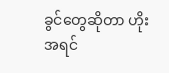ခွင်တွေဆိုတာ ဟိုးအရင်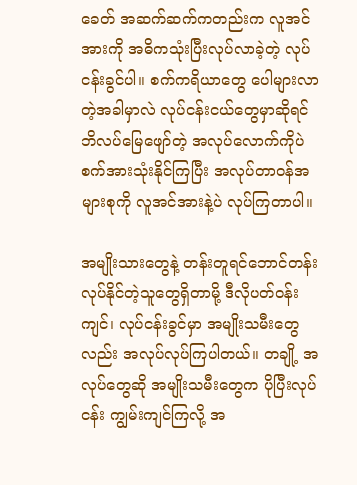ခေတ် အဆက်ဆက်ကတည်းက လူအင်အားကို အဓိကသုံးပြီးလုပ်လာခဲ့တဲ့ လုပ်ငန်းခွင်ပါ။ စက်ကရိယာတွေ ပေါများလာတဲ့အခါမှာလဲ လုပ်ငန်းငယ်တွေမှာဆိုရင် ဘိလပ်မြေဖျော်တဲ့ အလုပ်လောက်ကိုပဲ စက်အားသုံးနိုင်ကြပြီး အလုပ်တာဝန်အများစုကို လူအင်အားနဲ့ပဲ လုပ်ကြတာပါ။

အမျိုးသားတွေနဲ့ တန်းတူရင်ဘောင်တန်း လုပ်နိုင်တဲ့သူတွေရှိတာမို့ ဒီလိုပတ်ဝန်းကျင်၊ လုပ်ငန်းခွင်မှာ အမျိုးသမီးတွေလည်း အလုပ်လုပ်ကြပါတယ်။ တချို့ အလုပ်တွေဆို အမျိုးသမီးတွေက ပိုပြီးလုပ်ငန်း ကျွမ်းကျင်ကြလို့ အ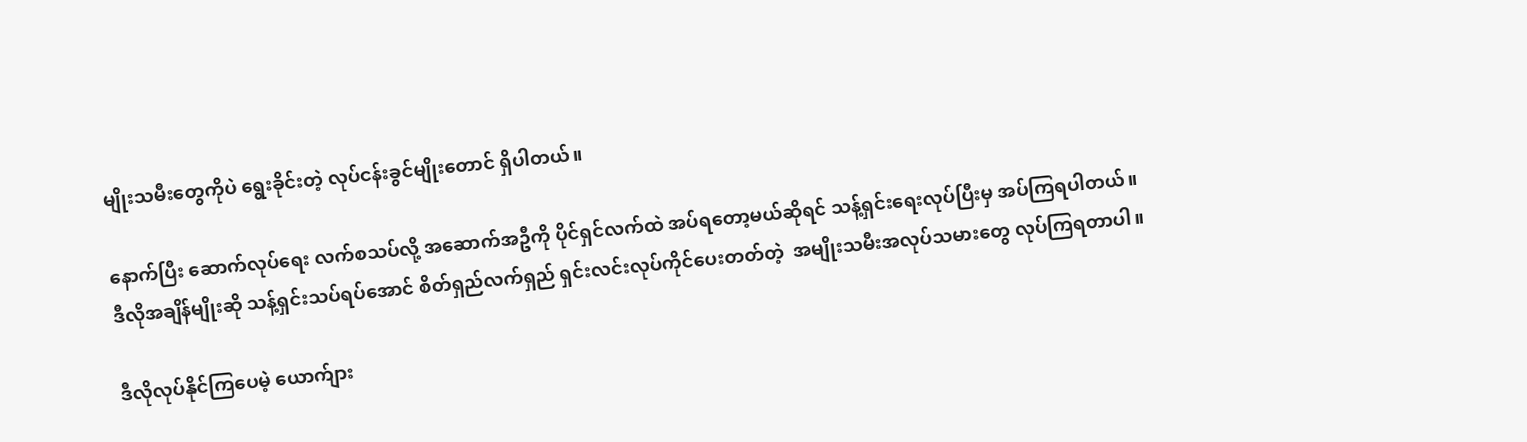မျိုးသမီးတွေကိုပဲ ရွေးခိုင်းတဲ့ လုပ်ငန်းခွင်မျိုးတောင် ရှိပါတယ်။

နောက်ပြီး ဆောက်လုပ်ရေး လက်စသပ်လို့ အဆောက်အဦကို ပိုင်ရှင်လက်ထဲ အပ်ရတော့မယ်ဆိုရင် သန့်ရှင်းရေးလုပ်ပြီးမှ အပ်ကြရပါတယ်။ ဒီလိုအချိန်မျိုးဆို သန့်ရှင်းသပ်ရပ်အောင် စိတ်ရှည်လက်ရှည် ရှင်းလင်းလုပ်ကိုင်ပေးတတ်တဲ့  အမျိုးသမီးအလုပ်သမားတွေ လုပ်ကြရတာပါ။

ဒီလိုလုပ်နိုင်ကြပေမဲ့ ယောက်ျား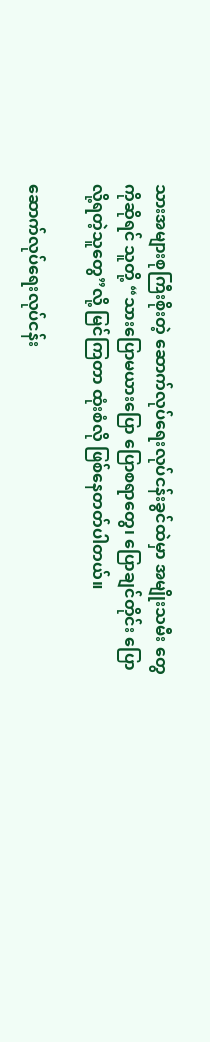သားအများစုကြီးစိုးတဲ့ ဆောက်လုပ်ရေးလုပ်ငန်းခွင်ထဲမှာ အမျိုးသမီး တွေကိုဆိုရင် သူတို့ “သားပြောမယားပြော ပြောစရာတွေ၊ ပြောချင်တိုင်း ပြောလို့ရတဲ့သူတွေ”လို့ မြင်ကြတာ ထုံးစံလို ဖြစ်နေတတ်ပါတယ်။

ဆောက်လုပ်ရေးလုပ်ငန်း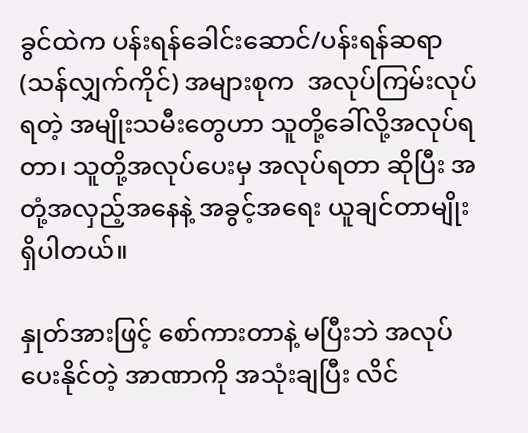ခွင်ထဲက ပန်းရန်ခေါင်းဆောင်/ပန်းရန်ဆရာ(သန်လျှက်ကိုင်) အများစုက  အလုပ်ကြမ်းလုပ်ရတဲ့ အမျိုးသမီးတွေဟာ သူတို့ခေါ်လို့အလုပ်ရတာ၊ သူတို့အလုပ်ပေးမှ အလုပ်ရတာ ဆိုပြီး အတုံ့အလှည့်အနေနဲ့ အခွင့်အရေး ယူချင်တာမျိုးရှိပါတယ်။

နှုတ်အားဖြင့် စော်ကားတာနဲ့ မပြီးဘဲ အလုပ်ပေးနိုင်တဲ့ အာဏာကို အသုံးချပြီး လိင်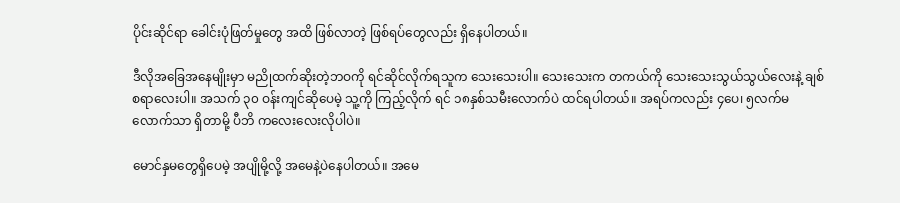ပိုင်းဆိုင်ရာ ခေါင်းပုံဖြတ်မှုတွေ အထိ ဖြစ်လာတဲ့ ဖြစ်ရပ်တွေလည်း ရှိနေပါတယ်။

ဒီလိုအခြေအနေမျိုးမှာ မညိုထက်ဆိုးတဲ့ဘဝကို ရင်ဆိုင်လိုက်ရသူက သေးသေးပါ။ သေးသေးက တကယ်ကို သေးသေးသွယ်သွယ်လေးနဲ့ ချစ်စရာလေးပါ။ အသက် ၃၀ ဝန်းကျင်ဆိုပေမဲ့ သူ့ကို ကြည့်လိုက် ရင် ၁၈နှစ်သမီးလောက်ပဲ ထင်ရပါတယ်။ အရပ်ကလည်း ၄ပေ၊ ၅လက်မလောက်သာ ရှိတာမို့ ပီဘိ ကလေးလေးလိုပါပဲ။

မောင်နှမတွေရှိပေမဲ့ အပျိုမို့လို့ အမေနဲ့ပဲနေပါတယ်။ အမေ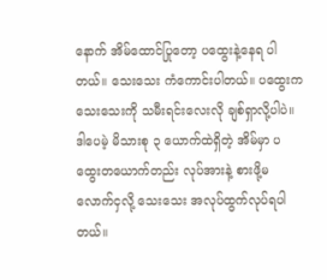နောက် အိမ်ထောင်ပြုတော့ ပထွေးနဲ့နေရ ပါတယ်။ သေးသေး ကံကောင်းပါတယ်။ ပထွေးက သေးသေးကို သမီးရင်းလေးလို ချစ်ရှာလို့ပါပဲ။ ဒါပေမဲ့ မိသားစု ၃‌ ယောက်ထဲရှိတဲ့ အိမ်မှာ ပထွေးတယောက်တည်း လုပ်အားနဲ့ စားဖို့မလောက်ငှလို့ သေးသေး အလုပ်ထွက်လုပ်ရပါတယ်။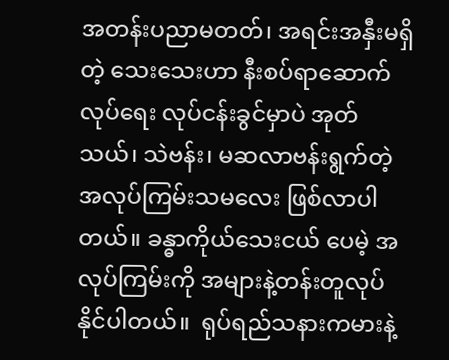အတန်းပညာမတတ်၊ အရင်းအနှီးမရှိတဲ့ သေးသေးဟာ နီးစပ်ရာဆောက်လုပ်ရေး လုပ်ငန်းခွင်မှာပဲ အုတ်သယ်၊ သဲဗန်း၊ မဆလာဗန်းရွက်တဲ့ အလုပ်ကြမ်းသမလေး ဖြစ်လာပါတယ်။ ခန္ဓာကိုယ်သေးငယ် ပေမဲ့ အလုပ်ကြမ်းကို အများနဲ့တန်းတူလုပ်နိုင်ပါတယ်။  ရုပ်ရည်သနားကမားနဲ့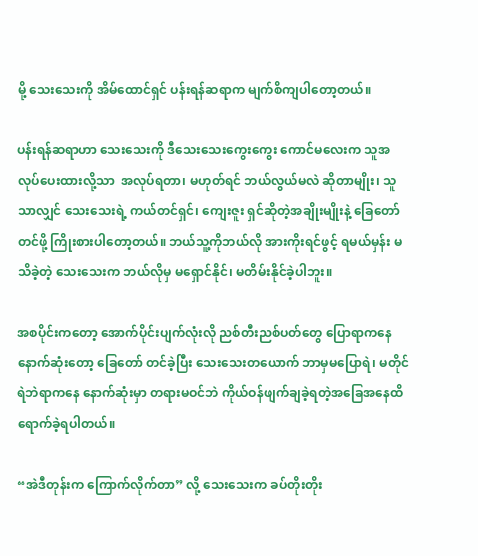မို့ သေးသေးကို အိမ်ထောင်ရှင် ပန်းရန်ဆရာက မျက်စိကျပါတော့တယ်။

ပန်းရန်ဆရာဟာ သေးသေးကို ဒီသေးသေးကွေးကွေး ကောင်မလေးက သူအလုပ်ပေးထားလို့သာ  အလုပ်ရတာ၊ မဟုတ်ရင် ဘယ်လွယ်မလဲ ဆိုတာမျိုး၊ သူသာလျှင် သေးသေးရဲ့ ကယ်တင်ရှင်၊ ကျေးဇူး ရှင်ဆိုတဲ့အချိုးမျိုးနဲ့ ခြေတော်တင်ဖို့ ကြိုးစားပါတော့တယ်။ ဘယ်သူ့ကိုဘယ်လို အားကိုးရင်ဖွင့် ရမယ်မှန်း မသိခဲ့တဲ့ သေးသေးက ဘယ်လိုမှ မရှောင်နိုင်၊ မတိမ်းနိုင်ခဲ့ပါဘူး။

အစပိုင်းကတော့ အောက်ပိုင်းပျက်လုံးလို ညစ်တီးညစ်ပတ်တွေ ပြောရာကနေ နောက်ဆုံးတော့ ခြေတော် တင်ခဲ့ပြီး သေးသေးတယောက် ဘာမှမပြောရဲ၊ မတိုင်ရဲဘဲရာကနေ နောက်ဆုံးမှာ တရားမဝင်ဘဲ ကိုယ်ဝန်ဖျက်ချခဲ့ရတဲ့အခြေအနေထိ ရောက်ခဲ့ရပါတယ်။

“အဲဒီတုန်းက ကြောက်လိုက်တာ” လို့ သေးသေးက ခပ်တိုးတိုး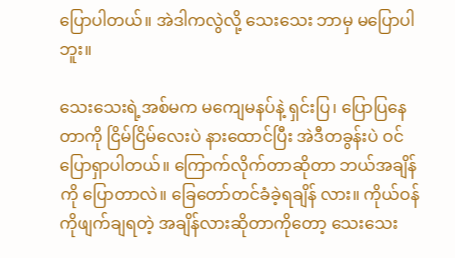ပြောပါတယ်။ အဲဒါကလွဲလို့ သေးသေး ဘာမှ မပြောပါဘူး။

သေးသေးရဲ့အစ်မက မကျေမနပ်နဲ့ ရှင်းပြ၊ ပြောပြနေတာကို ငြိမ်ငြိမ်လေးပဲ နားထောင်ပြီး အဲဒီတခွန်းပဲ ဝင်ပြောရှာပါတယ်။ ကြောက်လိုက်တာဆိုတာ ဘယ်အချိန်ကို ပြောတာလဲ။ ခြေတော်တင်ခံခဲ့ရချိန် လား။ ကိုယ်ဝန်ကိုဖျက်ချရတဲ့ အချိန်လားဆိုတာကိုတော့ သေးသေး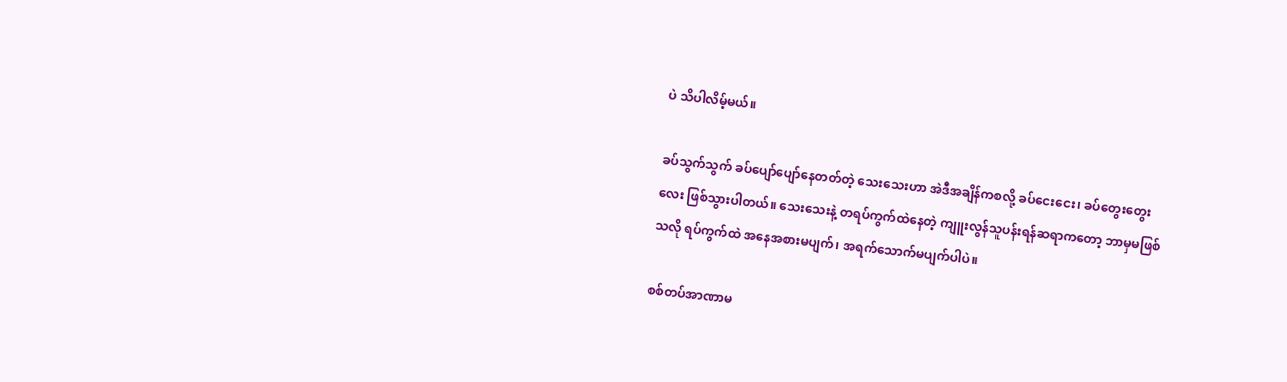ပဲ သိပါလိမ့်မယ်။

ခပ်သွက်သွက် ခပ်ပျော်ပျော်နေတတ်တဲ့ သေးသေးဟာ အဲဒီအချိန်ကစလို့ ခပ်ငေးငေး၊ ခပ်တွေးတွေး လေး ဖြစ်သွားပါတယ်။ သေးသေးနဲ့ တရပ်ကွက်ထဲနေတဲ့ ကျူးလွန်သူပန်းရန်ဆရာကတော့ ဘာမှမဖြစ် သလို ရပ်ကွက်ထဲ အနေအစားမပျက်၊ အရက်သောက်မပျက်ပါပဲ။

စစ်တပ်အာဏာမ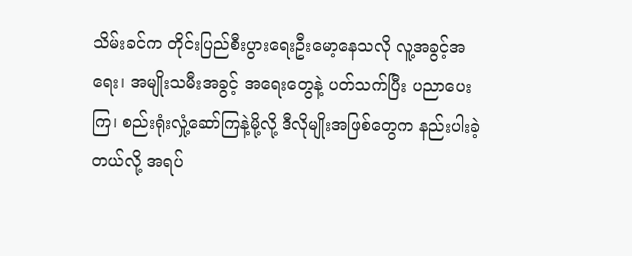သိမ်းခင်က တိုင်းပြည်စီးပွားရေးဦးမော့နေသလို လူ့အခွင့်အရေး၊ အမျိုးသမီးအခွင့် အရေးတွေနဲ့ ပတ်သက်ပြီး ပညာပေးကြ၊ စည်းရုံးလှုံ့ဆော်ကြနဲ့မို့လို့ ဒီလိုမျိုးအဖြစ်တွေက နည်းပါးခဲ့တယ်လို့ အရပ်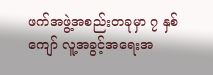ဖက်အဖွဲ့အစည်းတခုမှာ ၇ နှစ်ကျော် လူ့အခွင့်အရေးအ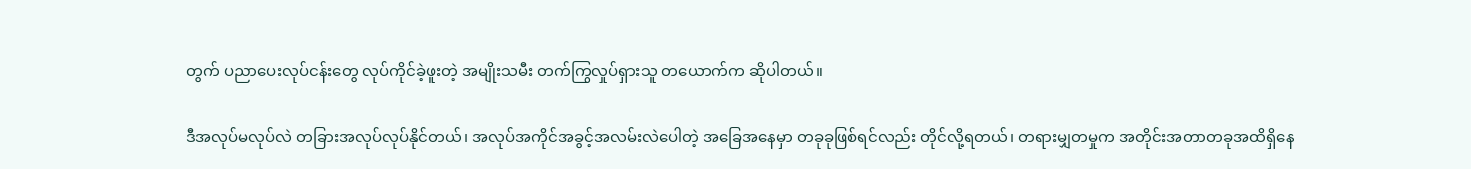တွက် ပညာပေးလုပ်ငန်းတွေ လုပ်ကိုင်ခဲ့ဖူးတဲ့ အမျိုးသမီး တက်ကြွလှုပ်ရှားသူ တယောက်က ဆိုပါတယ်။

ဒီအလုပ်မလုပ်လဲ တခြားအလုပ်လုပ်နိုင်တယ်၊ အလုပ်အကိုင်အခွင့်အလမ်းလဲပေါတဲ့ အခြေအနေမှာ တခုခုဖြစ်ရင်လည်း တိုင်လို့ရတယ်၊ တရားမျှတမှုက အတိုင်းအတာတခုအထိရှိနေ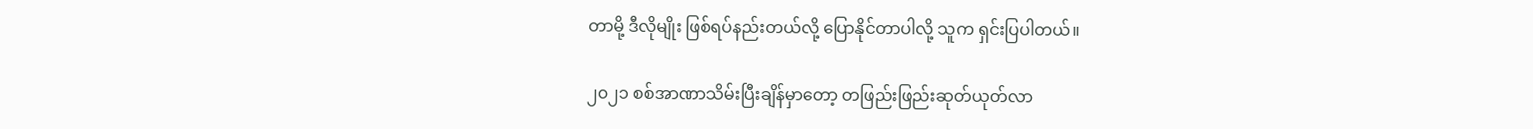တာမို့ ဒီလိုမျိုး ဖြစ်ရပ်နည်းတယ်လို့ ပြောနိုင်တာပါလို့ သူက ရှင်းပြပါတယ်။

၂၀၂၁ စစ်အာဏာသိမ်းပြီးချိန်မှာတော့ တဖြည်းဖြည်းဆုတ်ယုတ်လာ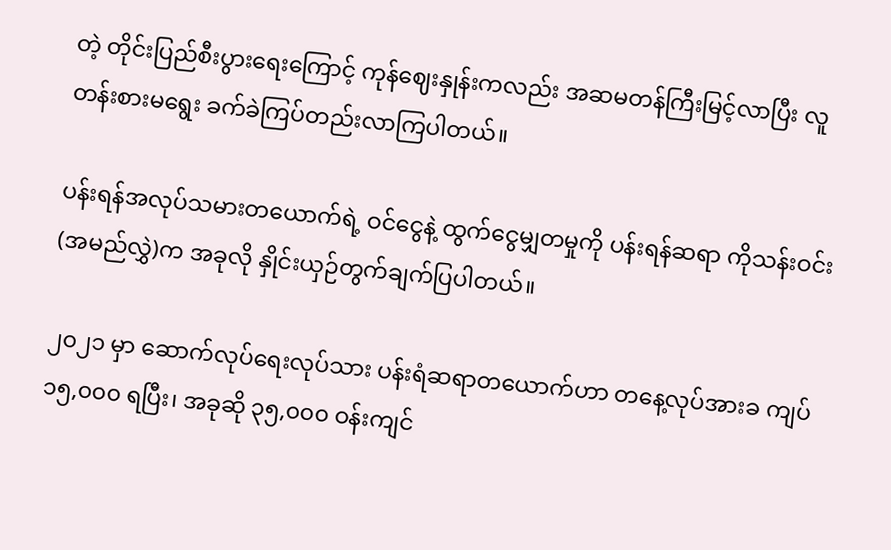တဲ့ တိုင်းပြည်စီးပွားရေးကြောင့် ကုန်ဈေးနှုန်းကလည်း အဆမတန်ကြီးမြင့်လာပြီး လူတန်းစားမရွေး ခက်ခဲကြပ်တည်းလာကြပါတယ်။

ပန်းရန်အလုပ်သမားတယောက်ရဲ့ ဝင်ငွေနဲ့ ထွက်ငွေမျှတမှုကို ပန်းရန်ဆရာ ကိုသန်းဝင်း(အမည်လွှဲ)က အခုလို နှိုင်းယှဉ်တွက်ချက်ပြပါတယ်။

၂၀၂၁ မှာ ဆောက်လုပ်ရေးလုပ်သား ပန်းရံဆရာတယောက်ဟာ တနေ့လုပ်အားခ ကျပ် ၁၅,၀၀၀ ရပြီး၊ အခုဆို ၃၅,၀၀၀ ဝန်းကျင်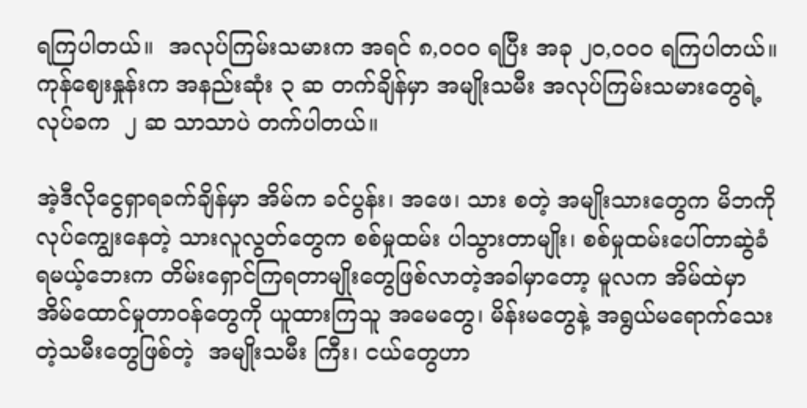ရကြပါတယ်။  အလုပ်ကြမ်းသမားက အရင် ၈,၀၀၀ ရပြီး အခု ၂၀,၀၀၀ ရကြပါတယ်။ ကုန်ဈေးနှုန်းက အနည်းဆုံး ၃ ဆ တက်ချိန်မှာ အမျိုးသမီး အလုပ်ကြမ်းသမားတွေရဲ့ လုပ်ခက  ၂ ဆ သာသာပဲ တက်ပါတယ်။

အဲ့ဒီလိုငွေရှာရခက်ချိန်မှာ အိမ်က ခင်ပွန်း၊ အဖေ၊ သား စတဲ့ အမျိုးသားတွေက မိဘကို လုပ်ကျွေးနေတဲ့ သားလူလွတ်တွေက စစ်မှုထမ်း ပါသွားတာမျိုး၊ စစ်မှုထမ်းပေါ်တာဆွဲခံရမယ့်ဘေးက တိမ်းရှောင်ကြရတာမျိုးတွေဖြစ်လာတဲ့အခါမှာတော့ မူလက အိမ်ထဲမှာ အိမ်ထောင်မှုတာဝန်တွေကို ယူထားကြသူ အမေတွေ၊ မိန်းမတွေနဲ့ အရွယ်မရောက်သေးတဲ့သမီးတွေဖြစ်တဲ့  အမျိုးသမီး ကြီး၊ ငယ်တွေဟာ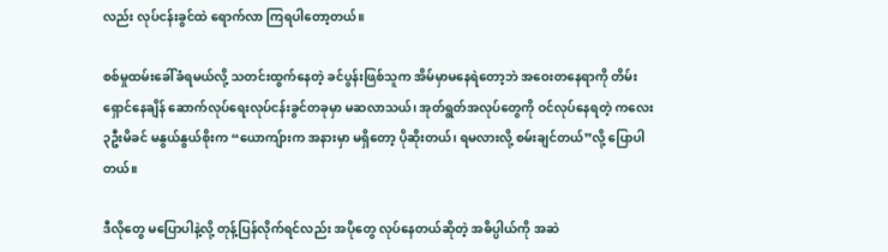လည်း လုပ်ငန်းခွင်ထဲ ရောက်လာ ကြရပါတော့တယ်။

စစ်မှုထမ်းခေါ်ခံရမယ်လို့ သတင်းထွက်နေတဲ့ ခင်ပွန်းဖြစ်သူက အိမ်မှာမနေရဲတော့ဘဲ အဝေးတနေရာကို တိမ်းရှောင်နေချိန် ဆောက်လုပ်ရေးလုပ်ငန်းခွင်တခုမှာ မဆလာသယ်၊ အုတ်ရွတ်အလုပ်တွေကို ဝင်လုပ်နေရတဲ့ ကလေး ၃ဦးမိခင် မနွယ်နွယ်စိုးက “ယောကျ်ားက အနားမှာ မရှိတော့ ပိုဆိုးတယ်၊ ရမလားလို့ စမ်းချင်တယ်”လို့ ပြောပါတယ်။

ဒီလိုတွေ မပြောပါနဲ့လို့ တုန့်ပြန်လိုက်ရင်လည်း အပိုတွေ လုပ်နေတယ်ဆိုတဲ့ အဓိပ္ပါယ်ကို အဆဲ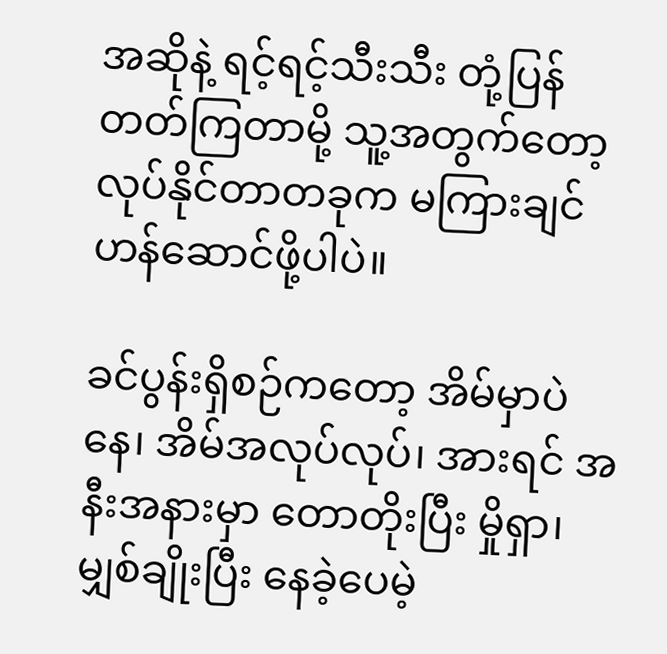အဆိုနဲ့ ရင့်ရင့်သီးသီး တုံ့ပြန်တတ်ကြတာမို့ သူ့အတွက်တော့ လုပ်နိုင်တာတခုက မကြားချင်ဟန်ဆောင်ဖို့ပါပဲ။

ခင်ပွန်းရှိစဉ်ကတော့ အိမ်မှာပဲနေ၊ အိမ်အလုပ်လုပ်၊ အားရင် အနီးအနားမှာ တောတိုးပြီး မှိုရှာ၊ မျှစ်ချိုးပြီး နေခဲ့ပေမဲ့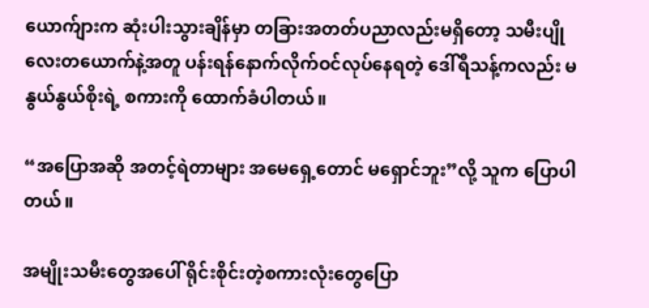ယောက်ျားက ဆုံးပါးသွားချိန်မှာ တခြားအတတ်ပညာလည်းမရှိတော့ သမီးပျိုလေးတယောက်နဲ့အတူ ပန်းရန်နောက်လိုက်ဝင်လုပ်နေရတဲ့ ဒေါ်ရီသန့်ကလည်း မနွယ်နွယ်စိုးရဲ့ စကားကို ထောက်ခံပါတယ်။

“အပြောအဆို အတင့်ရဲတာများ အမေရှေ့တောင် မရှောင်ဘူး”လို့ သူက ပြောပါတယ်။

အမျိုးသမီးတွေအပေါ် ရိုင်းစိုင်းတဲ့စကားလုံးတွေပြော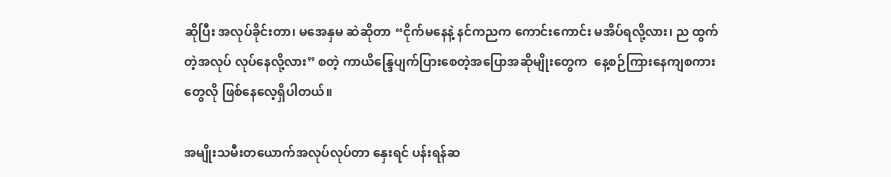ဆိုပြီး အလုပ်ခိုင်းတာ၊ မအေနှမ ဆဲဆိုတာ “ငိုက်မနေနဲ့ နင်ကညက ကောင်းကောင်း မအိပ်ရလို့လား၊ ည ထွက်တဲ့အလုပ် လုပ်နေလို့လား” စတဲ့ ကာယိန္ဒြေပျက်ပြားစေတဲ့အပြောအဆိုမျိုးတွေက  နေ့စဉ်ကြားနေကျစကားတွေလို ဖြစ်နေလေ့ရှိပါတယ်။

အမျိုးသမီးတယောက်အလုပ်လုပ်တာ နှေးရင် ပန်းရန်ဆ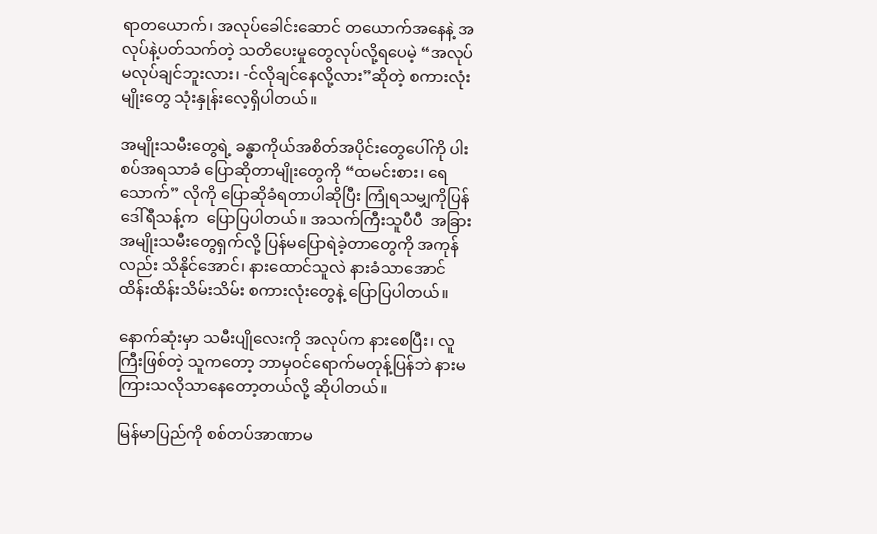ရာတယောက်၊ အလုပ်ခေါင်းဆောင် တယောက်အနေနဲ့ အလုပ်နဲ့ပတ်သက်တဲ့ သတိပေးမှုတွေလုပ်လို့ရပေမဲ့ “အလုပ်မလုပ်ချင်ဘူးလား၊ -င်လိုချင်နေလို့လား”ဆိုတဲ့ စကားလုံးမျိုးတွေ သုံးနှုန်းလေ့ရှိပါတယ်။

အမျိုးသမီးတွေရဲ့ ခန္ဓာကိုယ်အစိတ်အပိုင်းတွေပေါ်ကို ပါးစပ်အရသာခံ ပြောဆိုတာမျိုးတွေကို “ထမင်းစား၊ ရေသောက်” လိုကို ပြောဆိုခံရတာပါဆိုပြီး ကြုံရသမျှကိုပြန် ဒေါ်ရီသန့်က  ပြောပြပါတယ်။ အသက်ကြီးသူပီပီ  အခြားအမျိုးသမီးတွေရှက်လို့ ပြန်မပြောရဲခဲ့တာတွေကို အကုန်လည်း သိနိုင်အောင်၊ နားထောင်သူလဲ နားခံသာအောင် ထိန်းထိန်းသိမ်းသိမ်း စကားလုံးတွေနဲ့ ပြောပြပါတယ်။

နောက်ဆုံးမှာ သမီးပျိုလေးကို အလုပ်က နားစေပြီး၊ လူကြီးဖြစ်တဲ့ သူကတော့ ဘာမှဝင်ရောက်မတုန့်ပြန်ဘဲ နားမကြားသလိုသာနေတော့တယ်လို့ ဆိုပါတယ်။

မြန်မာပြည်ကို စစ်တပ်အာဏာမ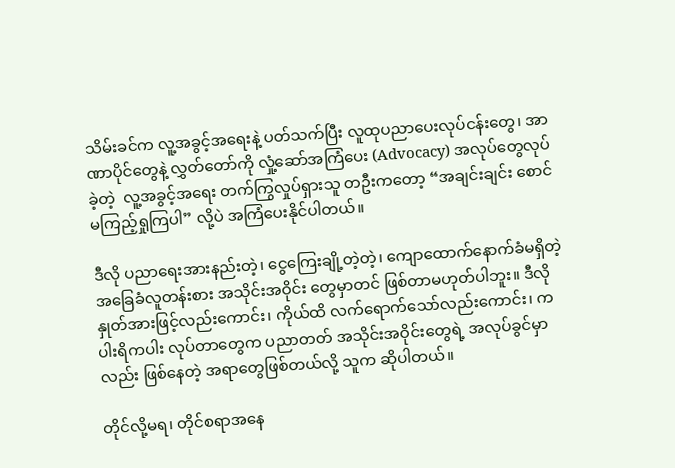သိမ်းခင်က လူ့အခွင့်အရေးနဲ့ ပတ်သက်ပြီး လူထုပညာပေးလုပ်ငန်းတွေ၊ အာဏာပိုင်တွေနဲ့ လွှတ်တော်ကို လှုံ့ဆော်အကြံပေး (Advocacy) အလုပ်တွေလုပ်ခဲ့တဲ့  လူ့အခွင့်အရေး တက်ကြွလှုပ်ရှားသူ တဦးကတော့ “အချင်းချင်း စောင်မကြည့်ရှုကြပါ” လို့ပဲ အကြံပေးနိုင်ပါတယ်။

ဒီလို ပညာရေးအားနည်းတဲ့၊ ငွေကြေးချို့တဲ့တဲ့၊ ကျောထောက်နောက်ခံမရှိတဲ့  အခြေခံလူတန်းစား အသိုင်းအဝိုင်း တွေမှာတင် ဖြစ်တာမဟုတ်ပါဘူး။ ဒီလိုနှုတ်အား‌ဖြင့်လည်းကောင်း၊ ကိုယ်ထိ လက်ရောက်သော်လည်းကောင်း၊ ကပါးရိကပါး လုပ်တာတွေက ပညာတတ် အသိုင်းအဝိုင်းတွေရဲ့ အလုပ်ခွင်မှာလည်း ဖြစ်နေတဲ့ အရာတွေဖြစ်တယ်လို့ သူက ဆိုပါတယ်။

တိုင်လို့မရ၊ တိုင်စရာအနေ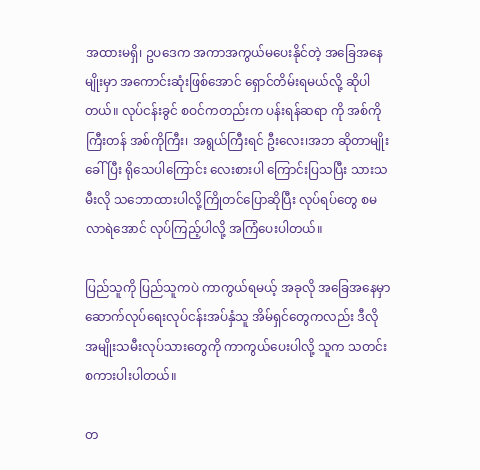အထားမရှိ၊ ဥပဒေက အကာအကွယ်မပေးနိုင်တဲ့ အခြေအနေမျိုးမှာ အကောင်းဆုံးဖြစ်အောင် ရှောင်တိမ်းရမယ်လို့ ဆိုပါတယ်။ လုပ်ငန်းခွင် စဝင်ကတည်းက ပန်းရန်ဆရာ ကို အစ်ကိုကြီးတန် အစ်ကိုကြီး၊ အရွယ်ကြီးရင် ဦးလေး၊အဘ ဆိုတာမျိုးခေါ်ပြီး ရိုသေပါကြောင်း လေးစားပါ ကြောင်းပြသပြီး သားသမီးလို သဘောထားပါလို့ကြိုတင်ပြောဆိုပြီး လုပ်ရပ်တွေ စမလာရဲအောင် လုပ်ကြည့်ပါလို့ အကြံပေးပါတယ်။

ပြည်သူကို ပြည်သူကပဲ ကာကွယ်ရမယ့် အခုလို အခြေအနေမှာ ဆောက်လုပ်ရေးလုပ်ငန်းအပ်နှံသူ အိမ်ရှင်တွေကလည်း ဒီလို အမျိုးသမီးလုပ်သားတွေကို ကာကွယ်ပေးပါလို့ သူက သတင်းစကားပါးပါတယ်။

တ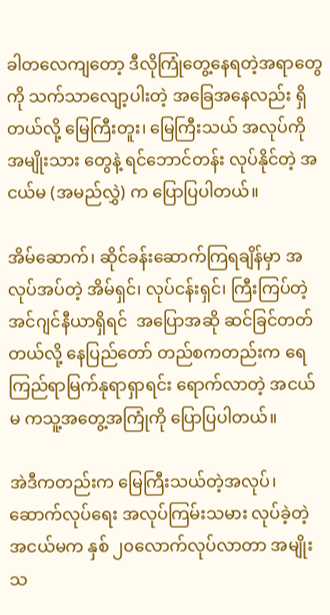ခါတလေကျတော့ ဒီလိုကြုံတွေ့နေရတဲ့အရာတွေကို သက်သာလျော့ပါးတဲ့ အခြေအနေလည်း ရှိတယ်လို့ မြေကြီးတူး၊ မြေကြီးသယ် အလုပ်ကို အမျိုးသား တွေနဲ့ ရင်ဘောင်တန်း လုပ်နိုင်တဲ့ အငယ်မ (အမည်လွှဲ) က ပြောပြပါတယ်။

အိမ်ဆောက်၊ ဆိုင်ခန်းဆောက်ကြရချိန်မှာ အလုပ်အပ်တဲ့ အိမ်ရှင်၊ လုပ်ငန်းရှင်၊ ကြီးကြပ်တဲ့   အင်ဂျင်နီယာရှိရင်  အပြောအဆို ဆင်ခြင်တတ်တယ်လို့ နေပြည်တော် တည်စကတည်းက ရေကြည်ရာမြက်နုရာရှာရင်း ရောက်လာတဲ့ အငယ်မ ကသူ့အတွေ့အကြုံကို ပြောပြပါတယ်။

အဲဒီကတည်းက မြေကြီးသယ်တဲ့အလုပ်၊ ဆောက်လုပ်ရေး အလုပ်ကြမ်းသမား လုပ်ခဲ့တဲ့ အငယ်မက နှစ် ၂၀လောက်လုပ်လာတာ အမျိုးသ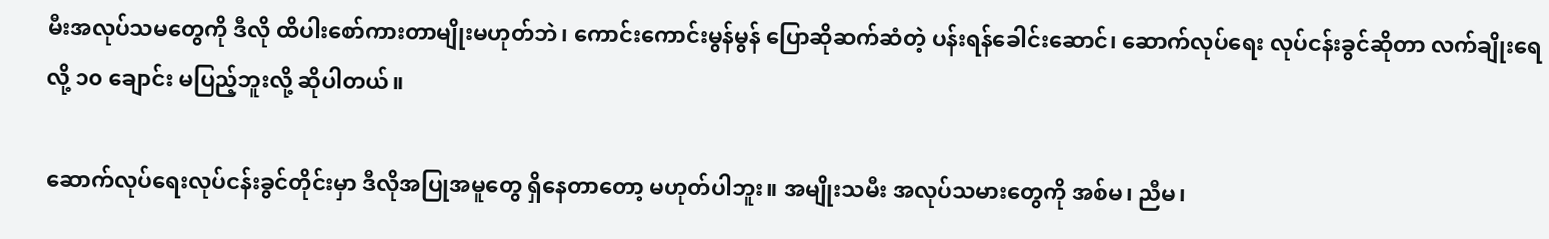မီးအလုပ်သမတွေကို ဒီလို ထိပါးစော်ကားတာမျိုးမဟုတ်ဘဲ၊ ကောင်းကောင်းမွန်မွန် ပြောဆိုဆက်ဆံတဲ့ ပန်းရန်ခေါင်းဆောင်၊ ဆောက်လုပ်‌ရေး လုပ်ငန်းခွင်ဆိုတာ လက်ချိုးရေလို့ ၁၀ ချောင်း မပြည့်ဘူးလို့ ဆိုပါတယ်။

ဆောက်လုပ်ရေးလုပ်ငန်းခွင်တိုင်းမှာ ဒီလိုအပြုအမူတွေ ရှိနေတာတော့ မဟုတ်ပါဘူး။ အမျိုးသမီး အလုပ်သမားတွေကို အစ်မ၊ ညီမ၊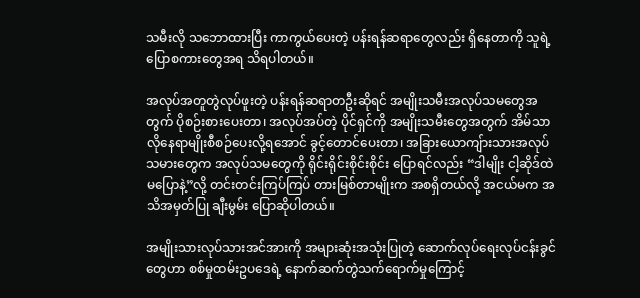သမီးလို သဘောထားပြီး ကာကွယ်ပေးတဲ့ ပန်းရန်ဆရာတွေလည်း ရှိနေတာကို သူရဲ့ ပြောစကားတွေအရ သိရပါတယ်။

အလုပ်အတူတွဲလုပ်ဖူးတဲ့ ပန်းရန်ဆရာတဦးဆိုရင် အမျိုးသမီးအလုပ်သမတွေအတွက် ပိုစဉ်းစားပေးတာ၊ အလုပ်အပ်တဲ့ ပိုင်ရှင်ကို အမျိုးသမီးတွေအတွက် အိမ်သာလိုနေရာမျိုးစီစဉ်ပေးလို့ရအောင် ခွင့်တောင်ပေးတာ၊ အခြားယောကျ်ားသားအလုပ်သမားတွေက အလုပ်သမတွေကို ရိုင်းရိုင်းစိုင်းစိုင်း ပြောရင်လည်း “ဒါမျိုး ငါ့ဆိုဒ်ထဲ မပြောနဲ့”လို့ တင်းတင်းကြပ်ကြပ် တားမြစ်တာမျိုးက အစရှိတယ်လို့ အငယ်မက အသိအမှတ်ပြု ချီးမွမ်း ပြောဆိုပါတယ်။

အမျိုးသားလုပ်သားအင်အားကို အများဆုံးအသုံးပြုတဲ့ ဆောက်လုပ်ရေးလုပ်ငန်းခွင်တွေဟာ စစ်မှုထမ်းဥပဒေရဲ့ နောက်ဆက်တွဲသက်ရောက်မှုကြောင့်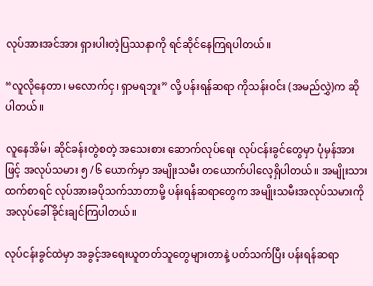လုပ်အားအင်အား ရှားပါးတဲ့ပြဿနာကို ရင်ဆိုင်နေကြရပါတယ်။

“လူလိုနေတာ၊ မလောက်ငှ၊ ရှာမရဘူး” လို့ ပန်းရန်ဆရာ ကိုသန်းဝင်း (အမည်လွှဲ)က ဆိုပါတယ်။

လူနေအိမ်၊ ဆိုင်ခန်းတွဲစတဲ့ အသေးစား ဆောက်လုပ်ရေး လုပ်ငန်းခွင်တွေမှာ ပုံမှန်အားဖြင့် အလုပ်သမား ၅ /၆ ယောက်မှာ အမျိုးသမီး တယောက်ပါလေ့ရှိပါတယ်။ အမျိုးသားထက်စာရင် လုပ်အားခပိုသက်သာတာမို့ ပန်းရန်ဆရာတွေက အမျိုးသမီးအလုပ်သမားကို အလုပ်ခေါ်ခိုင်းချင်ကြပါတယ်။

လုပ်ငန်းခွင်ထဲမှာ အခွင့်အရေးယူတတ်သူတွေများတာနဲ့ ပတ်သက်ပြီး ပန်းရန်ဆရာ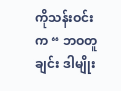ကိုသန်းဝင်းက “ ဘဝတူချင်း ဒါမျိုး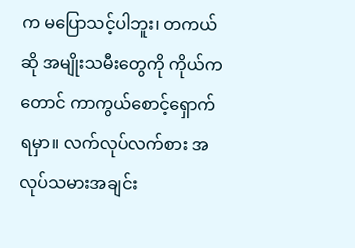က မပြောသင့်ပါဘူး၊ တကယ်ဆို အမျိုးသမီးတွေကို ကိုယ်ကတောင် ကာကွယ်စောင့်ရှောက်ရမှာ။ လက်လုပ်လက်စား အလုပ်သမားအချင်း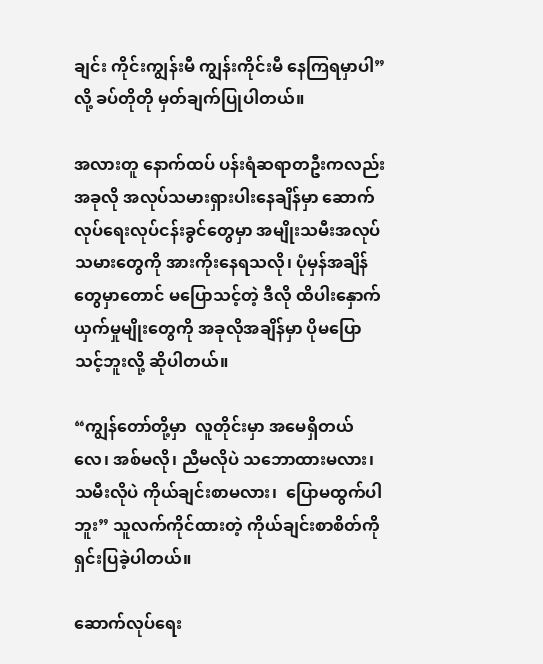ချင်း ကိုင်းကျွန်းမီ ကျွန်းကိုင်းမီ နေကြရမှာပါ”လို့ ခပ်တိုတို မှတ်ချက်ပြုပါတယ်။

အလားတူ နောက်ထပ် ပန်းရံဆရာတဦးကလည်း အခုလို အလုပ်သမားရှားပါးနေချိန်မှာ ဆောက်လုပ်ရေးလုပ်ငန်းခွင်တွေမှာ အမျိုးသမီးအလုပ်သမားတွေကို အားကိုးနေရသလို၊ ပုံမှန်အချိန်တွေမှာတောင် မပြောသင့်တဲ့ ဒီလို ထိပါးနှောက်ယှက်မှုမျိုးတွေကို အခုလိုအချိန်မှာ ပိုမပြောသင့်ဘူးလို့ ဆိုပါတယ်။

“ကျွန်တော်တို့မှာ  လူတိုင်းမှာ အမေရှိတယ်လေ၊ အစ်မလို၊ ညီမလိုပဲ သဘောထားမလား၊ သမီးလိုပဲ ကိုယ်ချင်းစာမလား၊  ပြောမထွက်ပါဘူး” သူလက်ကိုင်ထားတဲ့ ကိုယ်ချင်းစာစိတ်ကို ရှင်းပြခဲ့ပါတယ်။

ဆောက်လုပ်ရေး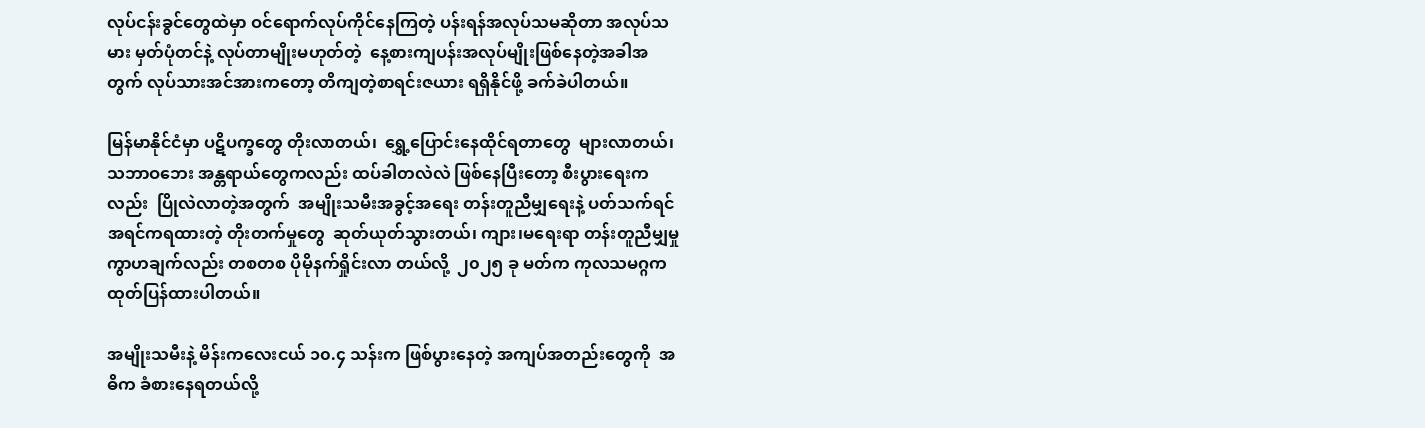လုပ်ငန်းခွင်တွေထဲမှာ ဝင်ရောက်လုပ်ကိုင်နေကြတဲ့ ပန်းရန်အလုပ်သမဆိုတာ အလုပ်သမား မှတ်ပုံတင်နဲ့ လုပ်တာမျိုးမဟုတ်တဲ့  နေ့စားကျပန်းအလုပ်မျိုးဖြစ်နေတဲ့အခါအတွက် လုပ်သားအင်အားကတော့ တိကျတဲ့စာရင်းဇယား ရရှိနိုင်ဖို့ ခက်ခဲပါတယ်။

မြန်မာနိုင်ငံမှာ ပဋိပက္ခတွေ တိုးလာတယ်၊  ရွှေ့ပြောင်းနေထိုင်ရတာတွေ  များလာတယ်၊  သဘာဝဘေး အန္တရာယ်တွေကလည်း ထပ်ခါတလဲလဲ ဖြစ်နေပြီးတော့ စီးပွားရေးကလည်း  ပြိုလဲလာတဲ့အတွက်  အမျိုးသမီးအခွင့်အရေး တန်းတူညီမျှရေးနဲ့ ပတ်သက်ရင်  အရင်ကရထားတဲ့ တိုးတက်မှုတွေ  ဆုတ်ယုတ်သွားတယ်၊ ကျား၊မရေးရာ တန်းတူညီမျှမှု ကွာဟချက်လည်း တစတစ ပိုမိုနက်ရှိုင်းလာ တယ်လို့  ၂၀၂၅ ခု မတ်က ကုလသမဂ္ဂက  ထုတ်ပြန်ထားပါတယ်။

အမျိုးသမီးနဲ့ မိန်းကလေးငယ် ၁၀.၄ သန်းက ဖြစ်ပွားနေတဲ့ အကျပ်အတည်းတွေကို  အဓိက ခံစားနေရတယ်လို့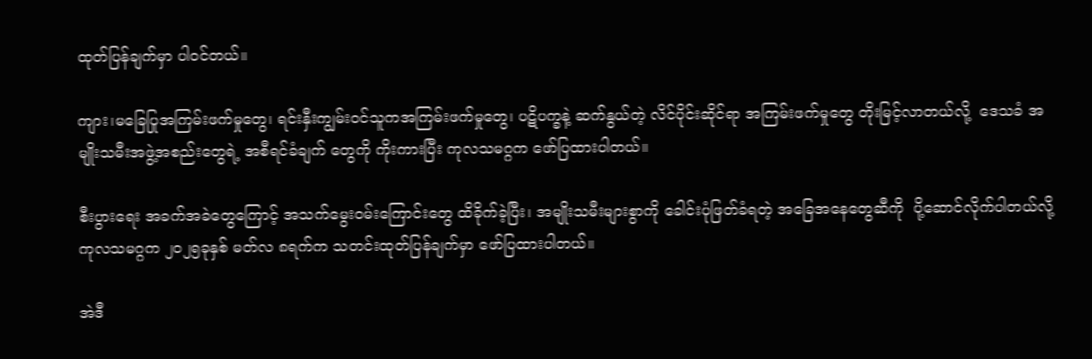ထုတ်ပြန်ချက်မှာ ပါဝင်တယ်။

ကျား၊မခြေပြုအကြမ်းဖက်မှုတွေ၊ ရင်းနှီးကျွမ်း၀င်သူကအကြမ်းဖက်မှုတွေ၊ ပဋိပက္ခနဲ့ ဆက်နွယ်တဲ့ လိင်ပိုင်းဆိုင်ရာ အကြမ်းဖက်မှုတွေ တိုးမြင့်လာတယ်လို့  ဒေသခံ အမျိုးသမီးအဖွဲ့အစည်းတွေရဲ့ အစီရင်ခံချက် တွေကို ကိုးကားပြီး ကုလသမဂ္ဂက ဖော်ပြထားပါတယ်။

စီးပွားရေး အခက်အခဲတွေကြောင့် အသက်မွေးဝမ်းကြောင်းတွေ ထိခိုက်ခဲ့ပြီး၊ အမျိုးသမီးများစွာကို ခေါင်းပုံဖြတ်ခံရတဲ့ အခြေအနေတွေဆီကို  ပို့ဆောင်လိုက်ပါတယ်လို့ ကုလသမဂ္ဂက ၂၀၂၅ခုနှစ် မတ်လ ၈ရက်က သတင်းထုတ်ပြန်ချက်မှာ ဖော်ပြထားပါတယ်။

အဲဒီ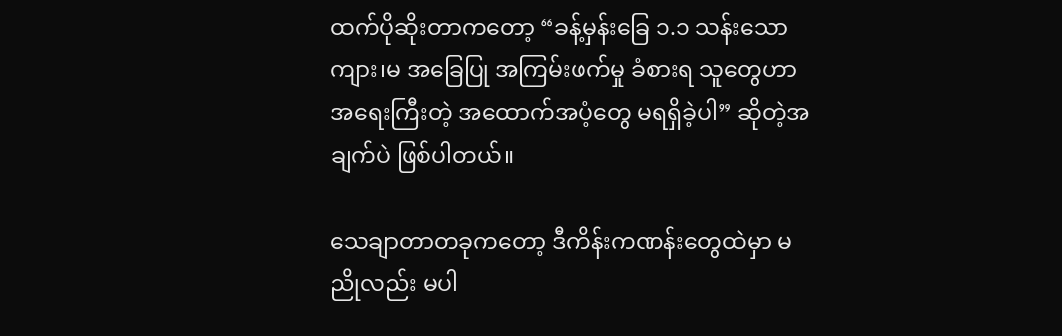ထက်ပိုဆိုးတာကတော့ “ခန့်မှန်းခြေ ၁.၁ သန်းသော ကျား၊မ အခြေပြု အကြမ်းဖက်မှု ခံစားရ သူတွေဟာ အရေးကြီးတဲ့ အထောက်အပံ့တွေ မရရှိခဲ့ပါ” ဆိုတဲ့အချက်ပဲ ဖြစ်ပါတယ်။

သေချာတာတခုကတော့ ဒီကိန်းကဏန်းတွေထဲမှာ မညိုလည်း မပါ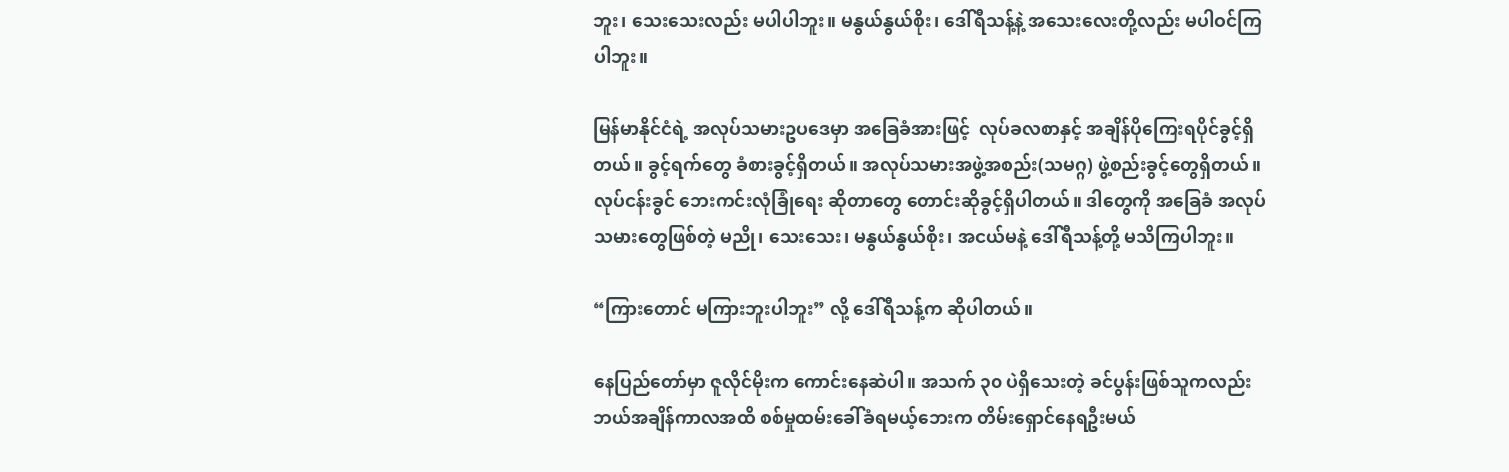ဘူး၊ သေးသေးလည်း မပါပါဘူး။ မနွယ်နွယ်စိုး၊ ဒေါ်ရီသန့်နဲ့ အသေးလေးတို့လည်း မပါဝင်ကြပါဘူး။

မြန်မာနိုင်ငံရဲ့ အလုပ်သမားဥပဒေမှာ အခြေခံအားဖြင့်  လုပ်ခလစာနှင့် အချိန်ပိုကြေးရပိုင်ခွင့်ရှိတယ်။ ခွင့်ရက်တွေ ခံစားခွင့်ရှိတယ်။ အလုပ်သမားအဖွဲ့အစည်း(သမဂ္ဂ) ဖွဲ့စည်းခွင့်တွေရှိတယ်။  လုပ်ငန်းခွင် ဘေးကင်းလုံခြုံရေး ဆိုတာတွေ တောင်းဆိုခွင့်ရှိပါတယ်။ ဒါတွေကို အခြေခံ အလုပ်သမားတွေဖြစ်တဲ့ မညို၊ သေးသေး၊ မနွယ်နွယ်စိုး၊ အငယ်မနဲ့ ဒေါ်ရီသန့်တို့ မသိကြပါဘူး။

“ကြားတောင် မကြားဘူးပါဘူး” လို့ ဒေါ်ရီသန့်က ဆိုပါတယ်။

နေပြည်တော်မှာ ဇူလိုင်မိုးက ကောင်းနေဆဲပါ။ အသက် ၃၀ ပဲရှိသေးတဲ့ ခင်ပွန်းဖြစ်သူကလည်း ဘယ်အချိန်ကာလအထိ စစ်မှုထမ်းခေါ်ခံရမယ့်ဘေးက တိမ်းရှောင်နေရဦးမယ်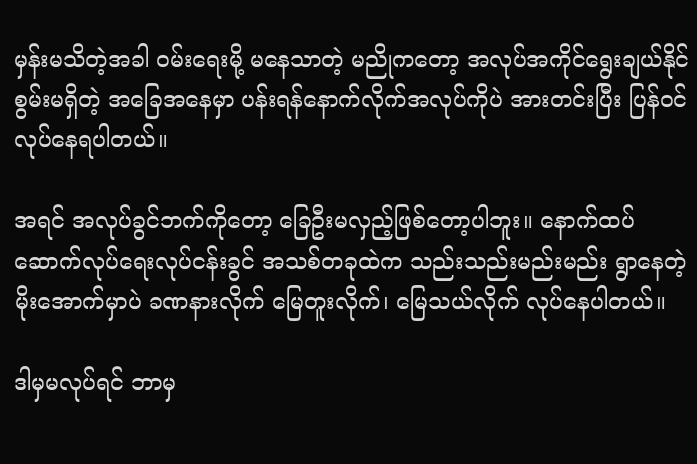မှန်းမသိတဲ့အခါ ဝမ်းရေးမို့ မနေသာတဲ့ မညိုကတော့ အလုပ်အကိုင်ရွေးချယ်နိုင်စွမ်းမရှိတဲ့ အခြေအနေမှာ ပန်းရန်နောက်လိုက်အလုပ်ကိုပဲ အားတင်းပြီး ပြန်ဝင်လုပ်နေရပါတယ်။

အရင် အလုပ်ခွင်ဘက်ကိုတော့ ခြေဦးမလှည့်ဖြစ်တော့ပါဘူး။ နောက်ထပ် ဆောက်လုပ်ရေးလုပ်ငန်းခွင် အသစ်တခုထဲက သည်းသည်းမည်းမည်း ရွာနေတဲ့ မိုးအောက်မှာပဲ ခဏနားလိုက် မြေတူးလိုက်၊ မြေသယ်လိုက် လုပ်နေပါတယ်။

ဒါမှမလုပ်ရင် ဘာမှ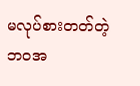မလုပ်စားတတ်တဲ့ ဘဝအ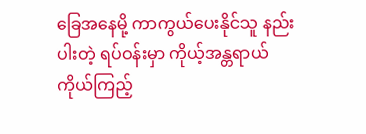ခြေအနေမို့ ကာကွယ်ပေးနိုင်သူ နည်းပါးတဲ့ ရပ်ဝန်းမှာ ကိုယ့်အန္တရာယ် ကိုယ်ကြည့်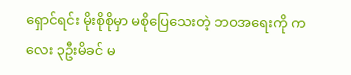ရှောင်ရင်း မိုးစိုစိုမှာ မစိုပြေသေးတဲ့ ဘဝအရေးကို ကလေး ၃ဦးမိခင် မ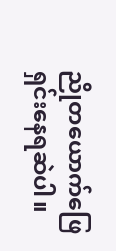ညိုတယောက်ဖြေရှင်းနေရဆဲပါ။